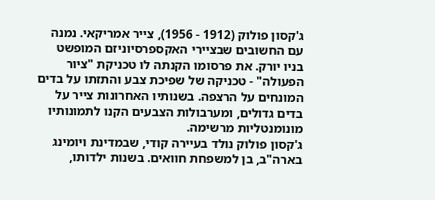ג'קסון פולוק (1912 - 1956), צייר אמריקאי. נמנה עם החשובים שבציירי האקספרסיוניזם המופשט
בניו יורק. את פרסומו הקנתה לו טכניקת "ציור הפעולה" - טכניקה של שפיכת צבע והתזתו על בדים המונחים על הרצפה. בשנותיו האחרונות צייר על בדים גדולים, ומערבולות הצבעים הקנו לתמונותיו מונומנטליות מרשימה.
ג'קסון פולוק נולד בעיירה קודי, שבמדינת ויומינג בארה"ב, בן למשפחת חוואים. בשנות ילדותו,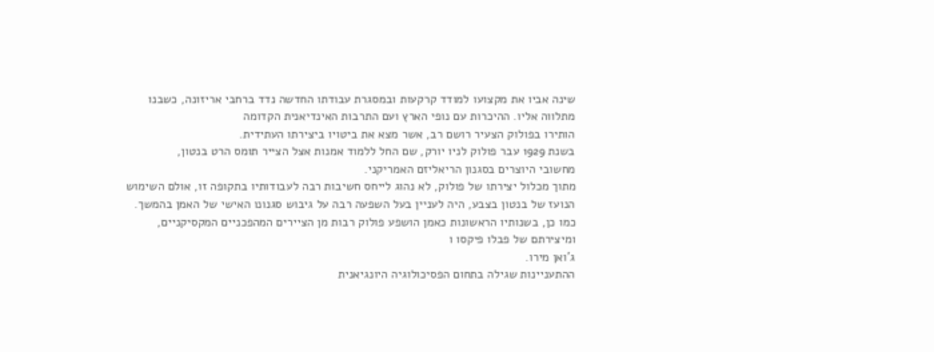שינה אביו את מקצועו למודד קרקעות ובמסגרת עבודתו החדשה נדד ברחבי אריזונה, כשבנו מתלווה אליו. ההיכרות עם נופי הארץ ועם התרבות האינדיאנית הקדומה
הותירו בפולוק הצעיר רושם רב, אשר מצא את ביטויו ביצירתו העתידית.
בשנת 1929 עבר פולוק לניו יורק, שם החל ללמוד אמנות אצל הצייר תומס הרט בנטון,
מחשובי היוצרים בסגנון הריאליזם האמריקני.
מתוך מכלול יצירתו של פולוק, לא נהוג לייחס חשיבות רבה לעבודותיו בתקופה זו, אולם השימוש הנועז של בנטון בצבע, היה לעניין בעל השפעה רבה על גיבוש סגנונו האישי של האמן בהמשך. כמו כן, בשנותיו הראשונות כאמן הושפע פולוק רבות מן הציירים המהפכניים המקסיקניים, ומיצירתם של פבלו פיקסו ו
ג'ואן מירו.
ההתעניינות שגילה בתחום הפסיכולוגיה היונגיאנית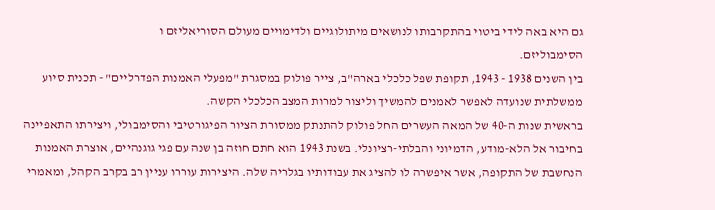גם היא באה לידי ביטוי בהתקרבותו לנושאים מיתולוגיים ולדימויים מעולם הסוריאליזם ו
הסימבוליזם.
בין השנים 1938 - 1943, תקופת שפל כלכלי בארה"ב, צייר פולוק במסגרת "מפעלי האמנות הפדרליים" - תכנית סיוע ממשלתית שנועדה לאפשר לאמנים להמשיך וליצור למרות המצב הכלכלי הקשה.
בראשית שנות ה-40 של המאה העשרים החל פולוק להתנתק ממסורת הציור הפיגורטיבי והסימבולי, ויצירתו התאפיינה בחיבור אל הלא-מודע, הדמיוני והבלתי-רציונלי. בשנת 1943 הוא חתם חוזה בן שנה עם פגי גוגנהיים, אוצרת האמנות הנחשבת של התקופה, אשר איפשרה לו להציג את עבודותיו בגלריה שלה. היצירות עוררו עניין רב בקרב הקהל, ומאמרי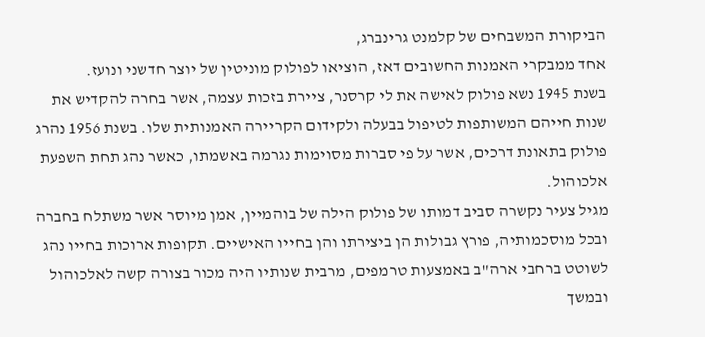הביקורת המשבחים של קלמנט גרינברג,
אחד ממבקרי האמנות החשובים דאז, הוציאו לפולוק מוניטין של יוצר חדשני ונועז.
בשנת 1945 נשא פולוק לאישה את לי קרסנר, ציירת בזכות עצמה, אשר בחרה להקדיש את שנות חייהם המשותפות לטיפול בבעלה ולקידום הקריירה האמנותית שלו. בשנת 1956 נהרג פולוק בתאונת דרכים, אשר על פי סברות מסוימות נגרמה באשמתו, כאשר נהג תחת השפעת אלכוהול.
מגיל צעיר נקשרה סביב דמותו של פולוק הילה של בוהמיין, אמן מיוסר אשר משתלח בחברה ובכל מוסכמותיה, פורץ גבולות הן ביצירתו והן בחייו האישיים. תקופות ארוכות בחייו נהג לשוטט ברחבי ארה"ב באמצעות טרמפים, מרבית שנותיו היה מכור בצורה קשה לאלכוהול ובמשך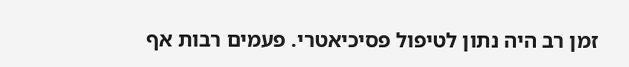זמן רב היה נתון לטיפול פסיכיאטרי. פעמים רבות אף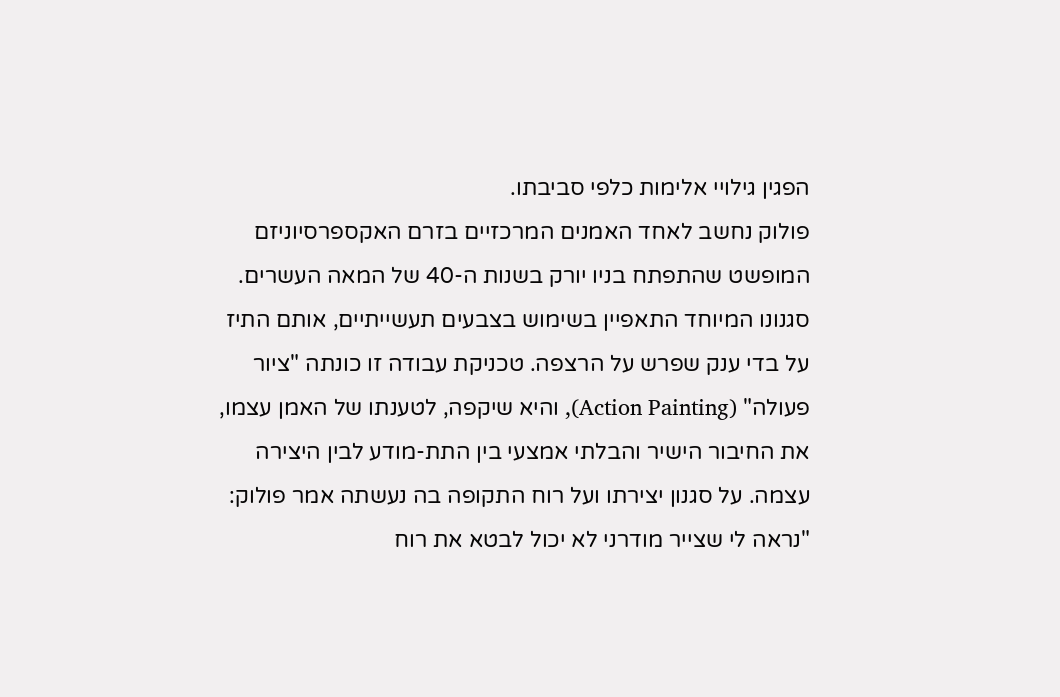הפגין גילויי אלימות כלפי סביבתו.
פולוק נחשב לאחד האמנים המרכזיים בזרם האקספרסיוניזם המופשט שהתפתח בניו יורק בשנות ה-40 של המאה העשרים. סגנונו המיוחד התאפיין בשימוש בצבעים תעשייתיים, אותם התיז על בדי ענק שפרש על הרצפה. טכניקת עבודה זו כונתה "ציור פעולה" (Action Painting), והיא שיקפה, לטענתו של האמן עצמו, את החיבור הישיר והבלתי אמצעי בין התת-מודע לבין היצירה עצמה. על סגנון יצירתו ועל רוח התקופה בה נעשתה אמר פולוק: "נראה לי שצייר מודרני לא יכול לבטא את רוח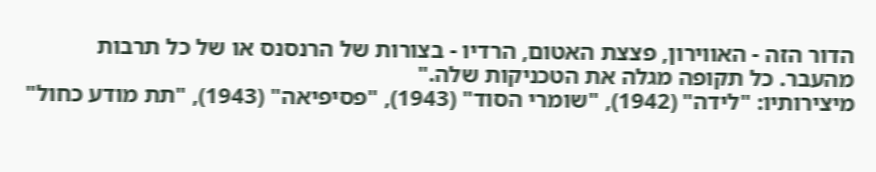הדור הזה - האווירון, פצצת האטום, הרדיו - בצורות של הרנסנס או של כל תרבות מהעבר. כל תקופה מגלה את הטכניקות שלה."
מיצירותיו: "לידה" (1942), "שומרי הסוד" (1943), "פסיפיאה" (1943), "תת מודע כחול"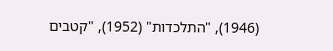(1946), "התלכדות" (1952), "קטבים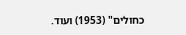כחולים" (1953) ועוד.